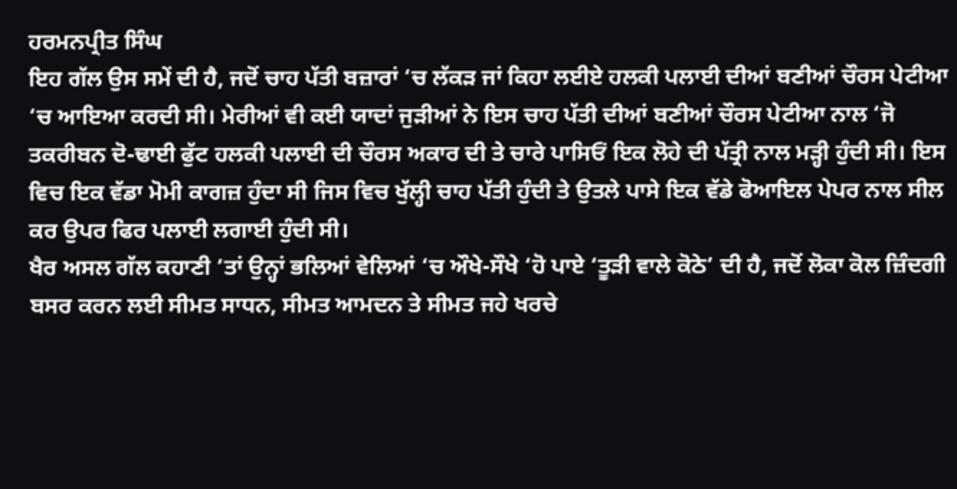ਹਰਮਨਪ੍ਰੀਤ ਸਿੰਘ
ਇਹ ਗੱਲ ਉਸ ਸਮੇਂ ਦੀ ਹੈ, ਜਦੋਂ ਚਾਹ ਪੱਤੀ ਬਜ਼ਾਰਾਂ ‘ਚ ਲੱਕੜ ਜਾਂ ਕਿਹਾ ਲਈਏ ਹਲਕੀ ਪਲਾਈ ਦੀਆਂ ਬਣੀਆਂ ਚੌਰਸ ਪੇਟੀਆ ‘ਚ ਆਇਆ ਕਰਦੀ ਸੀ। ਮੇਰੀਆਂ ਵੀ ਕਈ ਯਾਦਾਂ ਜੁੜੀਆਂ ਨੇ ਇਸ ਚਾਹ ਪੱਤੀ ਦੀਆਂ ਬਣੀਆਂ ਚੌਰਸ ਪੇਟੀਆ ਨਾਲ ‘ਜੋ ਤਕਰੀਬਨ ਦੋ-ਢਾਈ ਫੁੱਟ ਹਲਕੀ ਪਲਾਈ ਦੀ ਚੌਰਸ ਅਕਾਰ ਦੀ ਤੇ ਚਾਰੇ ਪਾਸਿਓਂ ਇਕ ਲੋਹੇ ਦੀ ਪੱਤ੍ਰੀ ਨਾਲ ਮੜ੍ਹੀ ਹੁੰਦੀ ਸੀ। ਇਸ ਵਿਚ ਇਕ ਵੱਡਾ ਮੋਮੀ ਕਾਗਜ਼ ਹੁੰਦਾ ਸੀ ਜਿਸ ਵਿਚ ਖੁੱਲ੍ਹੀ ਚਾਹ ਪੱਤੀ ਹੁੰਦੀ ਤੇ ਉਤਲੇ ਪਾਸੇ ਇਕ ਵੱਡੇ ਫੋਆਇਲ ਪੇਪਰ ਨਾਲ ਸੀਲ ਕਰ ਉਪਰ ਫਿਰ ਪਲਾਈ ਲਗਾਈ ਹੁੰਦੀ ਸੀ।
ਖੈਰ ਅਸਲ ਗੱਲ ਕਹਾਣੀ ‘ਤਾਂ ਉਨ੍ਹਾਂ ਭਲਿਆਂ ਵੇਲਿਆਂ ‘ਚ ਔਖੇ-ਸੌਖੇ ‘ਹੋ ਪਾਏ ‘ਤੂੜੀ ਵਾਲੇ ਕੋਠੇ’ ਦੀ ਹੈ, ਜਦੋਂ ਲੋਕਾ ਕੋਲ ਜ਼ਿੰਦਗੀ ਬਸਰ ਕਰਨ ਲਈ ਸੀਮਤ ਸਾਧਨ, ਸੀਮਤ ਆਮਦਨ ਤੇ ਸੀਮਤ ਜਹੇ ਖਰਚੇ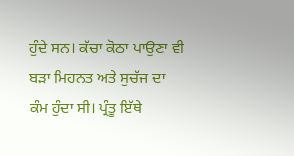ਹੁੰਦੇ ਸਨ। ਕੱਚਾ ਕੋਠਾ ਪਾਉਣਾ ਵੀ ਬੜਾ ਮਿਹਨਤ ਅਤੇ ਸੁਚੱਜ ਦਾ ਕੰਮ ਹੁੰਦਾ ਸੀ। ਪ੍ਰੰਤੂ ਇੱਥੇ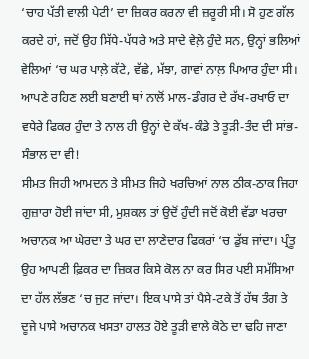‘ਚਾਹ ਪੱਤੀ ਵਾਲੀ ਪੇਟੀ’ ਦਾ ਜ਼ਿਕਰ ਕਰਨਾ ਵੀ ਜ਼ਰੂਰੀ ਸੀ। ਸੋ ਹੁਣ ਗੱਲ ਕਰਦੇ ਹਾਂ, ਜਦੋਂ ਉਹ ਸਿੱਧੇ-ਪੱਧਰੇ ਅਤੇ ਸਾਦੇ ਵੇਲ਼ੇ ਹੁੰਦੇ ਸਨ, ਉਨ੍ਹਾਂ ਭਲਿਆਂ ਵੇਲਿਆਂ ‘ਚ ਘਰ ਪਾਲ਼ੇ ਕੱਟੇ, ਵੱਛੇ, ਮੱਝਾ, ਗਾਵਾਂ ਨਾਲ਼ ਪਿਆਰ ਹੁੰਦਾ ਸੀ। ਆਪਣੇ ਰਹਿਣ ਲਈ ਬਣਾਈ ਥਾਂ ਨਾਲੋਂ ਮਾਲ-ਡੰਗਰ ਦੇ ਰੱਖ-ਰਖਾਓ ਦਾ ਵਧੇਰੇ ਫਿਕਰ ਹੁੰਦਾ ਤੇ ਨਾਲ ਹੀ ਉਨ੍ਹਾਂ ਦੇ ਕੱਖ-ਕੰਡੇ ਤੇ ਤੂੜੀ-ਤੰਦ ਦੀ ਸਾਂਭ-ਸੰਭਾਲ ਦਾ ਵੀ!
ਸੀਮਤ ਜਿਹੀ ਆਮਦਨ ਤੇ ਸੀਮਤ ਜਿਹੇ ਖਰਚਿਆਂ ਨਾਲ ਠੀਕ-ਠਾਕ ਜਿਹਾ ਗੁਜ਼ਾਰਾ ਹੋਈ ਜਾਂਦਾ ਸੀ, ਮੁਸ਼ਕਲ ਤਾਂ ਉਦੋਂ ਹੁੰਦੀ ਜਦੋਂ ਕੋਈ ਵੱਡਾ ਖਰਚਾ ਅਚਾਨਕ ਆ ਘੇਰਦਾ ਤੇ ਘਰ ਦਾ ਲਾਣੇਦਾਰ ਫਿਕਰਾਂ ‘ਚ ਡੁੱਬ ਜਾਂਦਾ। ਪ੍ਰੰਤੂ ਉਹ ਆਪਣੀ ਫ਼ਿਕਰ ਦਾ ਜ਼ਿਕਰ ਕਿਸੇ ਕੋਲ ਨਾ ਕਰ ਸਿਰ ਪਈ ਸਮੱਸਿਆ ਦਾ ਹੱਲ ਲੱਭਣ ‘ਚ ਜੁਟ ਜਾਂਦਾ। ਇਕ ਪਾਸੇ ਤਾਂ ਪੈਸੇ-ਟਕੇ ਤੋਂ ਹੱਥ ਤੰਗ ਤੇ ਦੂਜੇ ਪਾਸੇ ਅਚਾਨਕ ਖਸਤਾ ਹਾਲਤ ਹੋਏ ਤੂੜੀ ਵਾਲੇ ਕੋਠੇ ਦਾ ਢਹਿ ਜਾਣਾ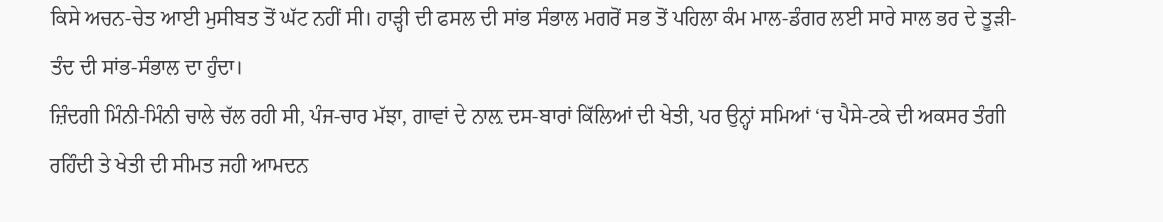ਕਿਸੇ ਅਚਨ-ਚੇਤ ਆਈ ਮੁਸੀਬਤ ਤੋਂ ਘੱਟ ਨਹੀਂ ਸੀ। ਹਾੜ੍ਹੀ ਦੀ ਫਸਲ ਦੀ ਸਾਂਭ ਸੰਭਾਲ ਮਗਰੋਂ ਸਭ ਤੋਂ ਪਹਿਲਾ ਕੰਮ ਮਾਲ-ਡੰਗਰ ਲਈ ਸਾਰੇ ਸਾਲ ਭਰ ਦੇ ਤੂੜੀ-ਤੰਦ ਦੀ ਸਾਂਭ-ਸੰਭਾਲ ਦਾ ਹੁੰਦਾ।
ਜ਼ਿੰਦਗੀ ਮਿੰਨੀ-ਮਿੰਨੀ ਚਾਲੇ ਚੱਲ ਰਹੀ ਸੀ, ਪੰਜ-ਚਾਰ ਮੱਝਾ, ਗਾਵਾਂ ਦੇ ਨਾਲ਼ ਦਸ-ਬਾਰਾਂ ਕਿੱਲਿਆਂ ਦੀ ਖੇਤੀ, ਪਰ ਉਨ੍ਹਾਂ ਸਮਿਆਂ ‘ਚ ਪੈਸੇ-ਟਕੇ ਦੀ ਅਕਸਰ ਤੰਗੀ ਰਹਿੰਦੀ ਤੇ ਖੇਤੀ ਦੀ ਸੀਮਤ ਜਹੀ ਆਮਦਨ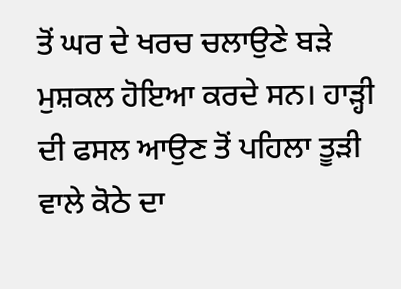ਤੋਂ ਘਰ ਦੇ ਖਰਚ ਚਲਾਉਣੇ ਬੜੇ ਮੁਸ਼ਕਲ ਹੋਇਆ ਕਰਦੇ ਸਨ। ਹਾੜ੍ਹੀ ਦੀ ਫਸਲ ਆਉਣ ਤੋਂ ਪਹਿਲਾ ਤੂੜੀ ਵਾਲੇ ਕੋਠੇ ਦਾ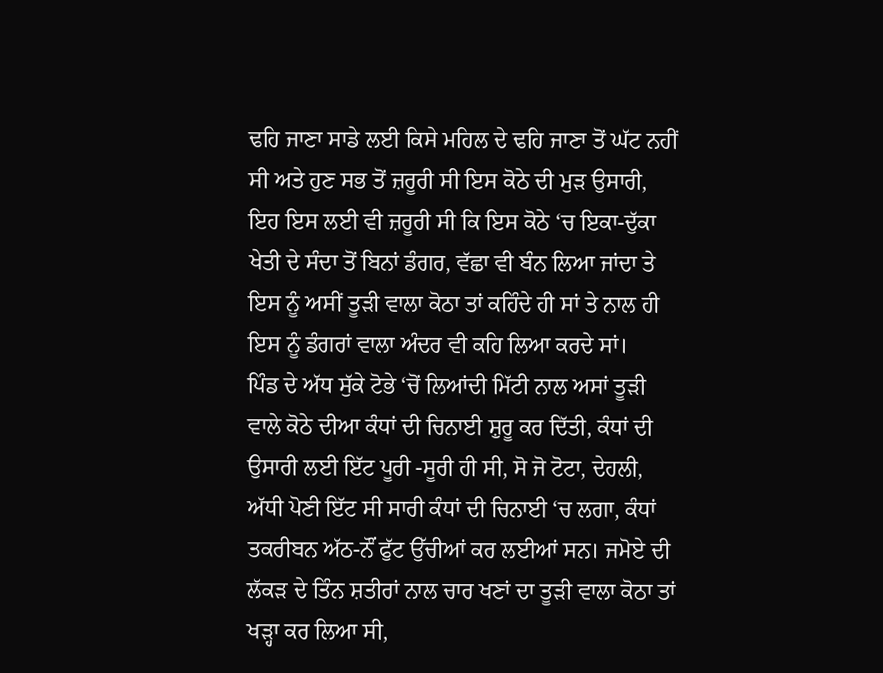ਢਹਿ ਜਾਣਾ ਸਾਡੇ ਲਈ ਕਿਸੇ ਮਹਿਲ ਦੇ ਢਹਿ ਜਾਣਾ ਤੋਂ ਘੱਟ ਨਹੀਂ ਸੀ ਅਤੇ ਹੁਣ ਸਭ ਤੋਂ ਜ਼ਰੂਰੀ ਸੀ ਇਸ ਕੋਠੇ ਦੀ ਮੁੜ ਉਸਾਰੀ, ਇਹ ਇਸ ਲਈ ਵੀ ਜ਼ਰੂਰੀ ਸੀ ਕਿ ਇਸ ਕੋਠੇ ‘ਚ ਇਕਾ-ਦੁੱਕਾ ਖੇਤੀ ਦੇ ਸੰਦਾ ਤੋਂ ਬਿਨਾਂ ਡੰਗਰ, ਵੱਛਾ ਵੀ ਬੰਨ ਲਿਆ ਜਾਂਦਾ ਤੇ ਇਸ ਨੂੰ ਅਸੀਂ ਤੂੜੀ ਵਾਲਾ ਕੋਠਾ ਤਾਂ ਕਹਿੰਦੇ ਹੀ ਸਾਂ ਤੇ ਨਾਲ ਹੀ ਇਸ ਨੂੰ ਡੰਗਰਾਂ ਵਾਲਾ ਅੰਦਰ ਵੀ ਕਹਿ ਲਿਆ ਕਰਦੇ ਸਾਂ।
ਪਿੰਡ ਦੇ ਅੱਧ ਸੁੱਕੇ ਟੋਭੇ ‘ਚੋਂ ਲਿਆਂਦੀ ਮਿੱਟੀ ਨਾਲ ਅਸਾਂ ਤੂੜੀ ਵਾਲੇ ਕੋਠੇ ਦੀਆ ਕੰਧਾਂ ਦੀ ਚਿਨਾਈ ਸ਼ੁਰੂ ਕਰ ਦਿੱਤੀ, ਕੰਧਾਂ ਦੀ ਉਸਾਰੀ ਲਈ ਇੱਟ ਪੂਰੀ -ਸੂਰੀ ਹੀ ਸੀ, ਸੋ ਜੋ ਟੋਟਾ, ਦੇਹਲੀ, ਅੱਧੀ ਪੋਣੀ ਇੱਟ ਸੀ ਸਾਰੀ ਕੰਧਾਂ ਦੀ ਚਿਨਾਈ ‘ਚ ਲਗਾ, ਕੰਧਾਂ ਤਕਰੀਬਨ ਅੱਠ-ਨੌਂ ਫੁੱਟ ਉੱਚੀਆਂ ਕਰ ਲਈਆਂ ਸਨ। ਜਮੋਏ ਦੀ ਲੱਕੜ ਦੇ ਤਿੰਨ ਸ਼ਤੀਰਾਂ ਨਾਲ ਚਾਰ ਖਣਾਂ ਦਾ ਤੂੜੀ ਵਾਲਾ ਕੋਠਾ ਤਾਂ ਖੜ੍ਹਾ ਕਰ ਲਿਆ ਸੀ,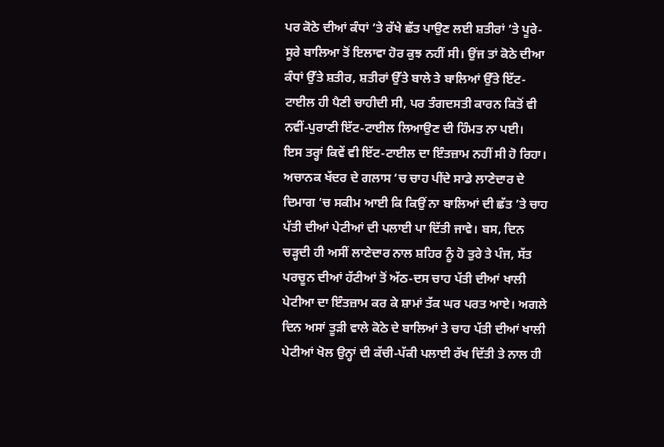ਪਰ ਕੋਠੇ ਦੀਆਂ ਕੰਧਾਂ ’ਤੇ ਰੱਖੇ ਛੱਤ ਪਾਉਣ ਲਈ ਸ਼ਤੀਰਾਂ ’ਤੇ ਪੂਰੇ-ਸੂਰੇ ਬਾਲਿਆ ਤੋਂ ਇਲਾਵਾ ਹੋਰ ਕੁਝ ਨਹੀਂ ਸੀ। ਉਂਜ ਤਾਂ ਕੋਠੇ ਦੀਆ ਕੰਧਾਂ ਉੱਤੇ ਸ਼ਤੀਰ, ਸ਼ਤੀਰਾਂ ਉੱਤੇ ਬਾਲੇ ਤੇ ਬਾਲਿਆਂ ਉੱਤੇ ਇੱਟ-ਟਾਈਲ ਹੀ ਪੈਣੀ ਚਾਹੀਦੀ ਸੀ, ਪਰ ਤੰਗਦਸਤੀ ਕਾਰਨ ਕਿਤੋਂ ਵੀ ਨਵੀਂ-ਪੁਰਾਣੀ ਇੱਟ-ਟਾਈਲ ਲਿਆਉਣ ਦੀ ਹਿੰਮਤ ਨਾ ਪਈ।
ਇਸ ਤਰ੍ਹਾਂ ਕਿਵੇਂ ਵੀ ਇੱਟ-ਟਾਈਲ ਦਾ ਇੰਤਜ਼ਾਮ ਨਹੀਂ ਸੀ ਹੋ ਰਿਹਾ। ਅਚਾਨਕ ਖੱਦਰ ਦੇ ਗਲਾਸ ‘ਚ ਚਾਹ ਪੀਂਦੇ ਸਾਡੇ ਲਾਣੇਦਾਰ ਦੇ ਦਿਮਾਗ ‘ਚ ਸਕੀਮ ਆਈ ਕਿ ਕਿਉਂ ਨਾ ਬਾਲਿਆਂ ਦੀ ਛੱਤ ’ਤੇ ਚਾਹ ਪੱਤੀ ਦੀਆਂ ਪੇਟੀਆਂ ਦੀ ਪਲਾਈ ਪਾ ਦਿੱਤੀ ਜਾਵੇ। ਬਸ, ਦਿਨ ਚੜ੍ਹਦੀ ਹੀ ਅਸੀਂ ਲਾਣੇਦਾਰ ਨਾਲ ਸ਼ਹਿਰ ਨੂੰ ਹੋ ਤੁਰੇ ਤੇ ਪੰਜ, ਸੱਤ ਪਰਚੂਨ ਦੀਆਂ ਹੱਟੀਆਂ ਤੋਂ ਅੱਠ-ਦਸ ਚਾਹ ਪੱਤੀ ਦੀਆਂ ਖਾਲੀ ਪੇਟੀਆ ਦਾ ਇੰਤਜ਼ਾਮ ਕਰ ਕੇ ਸ਼ਾਮਾਂ ਤੱਕ ਘਰ ਪਰਤ ਆਏ। ਅਗਲੇ ਦਿਨ ਅਸਾਂ ਤੂੜੀ ਵਾਲੇ ਕੋਠੇ ਦੇ ਬਾਲਿਆਂ ਤੇ ਚਾਹ ਪੱਤੀ ਦੀਆਂ ਖਾਲੀ ਪੇਟੀਆਂ ਖੋਲ ਉਨ੍ਹਾਂ ਦੀ ਕੱਚੀ-ਪੱਕੀ ਪਲਾਈ ਰੱਖ ਦਿੱਤੀ ਤੇ ਨਾਲ ਹੀ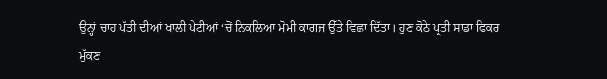ਉਨ੍ਹਾਂ ਚਾਹ ਪੱਤੀ ਦੀਆਂ ਖਾਲੀ ਪੇਟੀਆਂ ‘ਚੋਂ ਨਿਕਲਿਆ ਮੋਮੀ ਕਾਗਜ ਉੱਤੇ ਵਿਛਾ ਦਿੱਤਾ। ਹੁਣ ਕੋਠੇ ਪ੍ਰਤੀ ਸਾਡਾ ਫਿਕਰ ਮੁੱਕਣ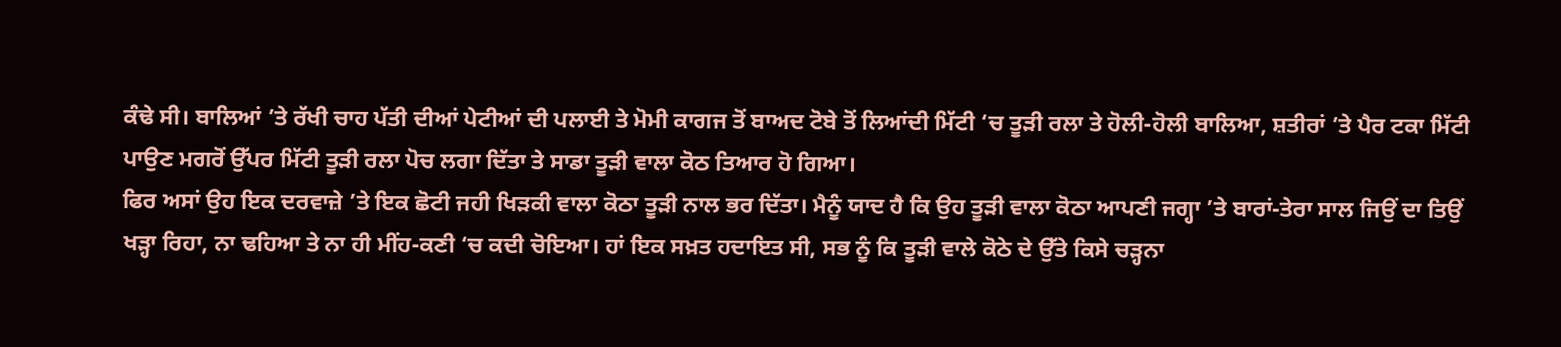ਕੰਢੇ ਸੀ। ਬਾਲਿਆਂ ’ਤੇ ਰੱਖੀ ਚਾਹ ਪੱਤੀ ਦੀਆਂ ਪੇਟੀਆਂ ਦੀ ਪਲਾਈ ਤੇ ਮੋਮੀ ਕਾਗਜ ਤੋਂ ਬਾਅਦ ਟੋਬੇ ਤੋਂ ਲਿਆਂਦੀ ਮਿੱਟੀ ‘ਚ ਤੂੜੀ ਰਲਾ ਤੇ ਹੋਲੀ-ਹੋਲੀ ਬਾਲਿਆ, ਸ਼ਤੀਰਾਂ ’ਤੇ ਪੈਰ ਟਕਾ ਮਿੱਟੀ ਪਾਉਣ ਮਗਰੋਂ ਉੱਪਰ ਮਿੱਟੀ ਤੂੜੀ ਰਲਾ ਪੋਚ ਲਗਾ ਦਿੱਤਾ ਤੇ ਸਾਡਾ ਤੂੜੀ ਵਾਲਾ ਕੋਠ ਤਿਆਰ ਹੋ ਗਿਆ।
ਫਿਰ ਅਸਾਂ ਉਹ ਇਕ ਦਰਵਾਜ਼ੇ ’ਤੇ ਇਕ ਛੋਟੀ ਜਹੀ ਖਿੜਕੀ ਵਾਲਾ ਕੋਠਾ ਤੂੜੀ ਨਾਲ ਭਰ ਦਿੱਤਾ। ਮੈਨੂੰ ਯਾਦ ਹੈ ਕਿ ਉਹ ਤੂੜੀ ਵਾਲਾ ਕੋਠਾ ਆਪਣੀ ਜਗ੍ਹਾ ’ਤੇ ਬਾਰਾਂ-ਤੇਰਾ ਸਾਲ ਜਿਉਂ ਦਾ ਤਿਉਂ ਖੜ੍ਹਾ ਰਿਹਾ, ਨਾ ਢਹਿਆ ਤੇ ਨਾ ਹੀ ਮੀਂਹ-ਕਣੀ ‘ਚ ਕਦੀ ਚੋਇਆ। ਹਾਂ ਇਕ ਸਖ਼ਤ ਹਦਾਇਤ ਸੀ, ਸਭ ਨੂੰ ਕਿ ਤੂੜੀ ਵਾਲੇ ਕੋਠੇ ਦੇ ਉੱਤੇ ਕਿਸੇ ਚੜ੍ਹਨਾ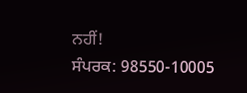ਨਹੀਂ!
ਸੰਪਰਕ: 98550-10005